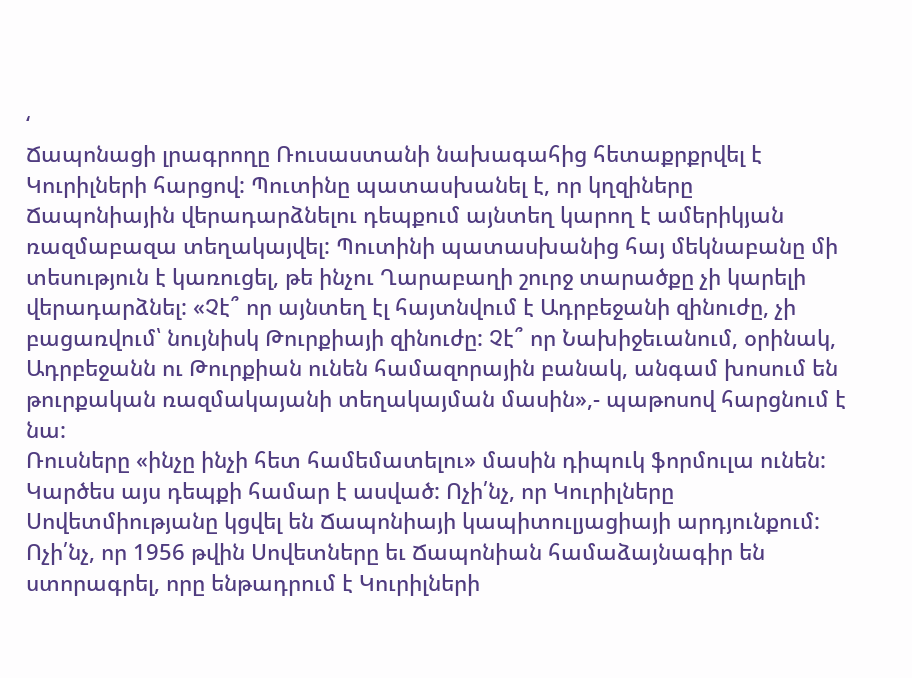‘
Ճապոնացի լրագրողը Ռուսաստանի նախագահից հետաքրքրվել է Կուրիլների հարցով: Պուտինը պատասխանել է, որ կղզիները Ճապոնիային վերադարձնելու դեպքում այնտեղ կարող է ամերիկյան ռազմաբազա տեղակայվել: Պուտինի պատասխանից հայ մեկնաբանը մի տեսություն է կառուցել, թե ինչու Ղարաբաղի շուրջ տարածքը չի կարելի վերադարձնել: «Չէ՞ որ այնտեղ էլ հայտնվում է Ադրբեջանի զինուժը, չի բացառվում՝ նույնիսկ Թուրքիայի զինուժը: Չէ՞ որ Նախիջեւանում, օրինակ, Ադրբեջանն ու Թուրքիան ունեն համազորային բանակ, անգամ խոսում են թուրքական ռազմակայանի տեղակայման մասին»,- պաթոսով հարցնում է նա:
Ռուսները «ինչը ինչի հետ համեմատելու» մասին դիպուկ ֆորմուլա ունեն: Կարծես այս դեպքի համար է ասված: Ոչի՛նչ, որ Կուրիլները Սովետմիությանը կցվել են Ճապոնիայի կապիտուլյացիայի արդյունքում: Ոչի՛նչ, որ 1956 թվին Սովետները եւ Ճապոնիան համաձայնագիր են ստորագրել, որը ենթադրում է Կուրիլների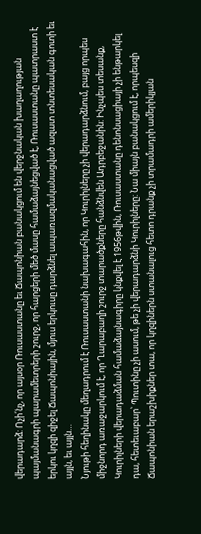վերադարձ: Ոչի՛նչ, որ այսօր Ռուսաստանը եւ Ճապոնիան բանակցում են վերջնական խաղաղության պայմանագրի պարամետրերի շուրջ, որ հարցերի մեծ մասը համաձայնեցված է, Ռուսաստանը պատրաստ է երկու կղզի զիջել Ճապոնիային, մյուս երկուսը դարձնել ապառազմականացված ազատ տնտեսական գոտի եւ այլն, եւ այլն…
Նյութի հեղինակը մեղադրում է Ռուսաստանի նախագահին, որ Կուրիլները չի վերադարձնում, բայց որպես միջնորդ առաջարկում է, որ Ղարաբաղի շուրջ տարածքները հանձնվեն Ադրբեջանին: Ինչպես տեսանք, Կուրիլների վերադաձման համաձայնագիրը կնքվել է 1956թվին, Ռուսաստանը դենոնսացիայի չի ենթարկել դա, հետեւաբար՝ Պուտինը չի ասում, թե չի վերադարձնի Կուրիլները: Նա միայն բանակցում է, որպեսզի Ճապոնիան երաշխիքներ տա, որ կղզիներն ստանալուց հետո դրանք չի տրամադրի ամերիկյան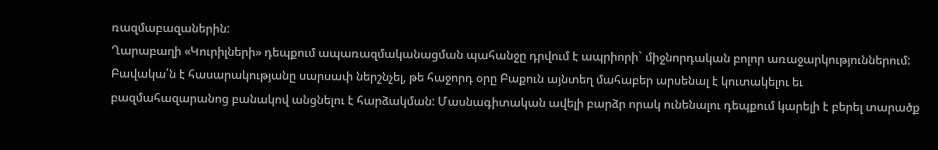ռազմաբազաներին:
Ղարաբաղի «Կուրիլների» դեպքում ապառազմականացման պահանջը դրվում է ապրիորի` միջնորդական բոլոր առաջարկություններում: Բավակա՛ն է հասարակությանը սարսափ ներշնչել, թե հաջորդ օրը Բաքուն այնտեղ մահաբեր արսենալ է կուտակելու եւ բազմահազարանոց բանակով անցնելու է հարձակման: Մասնագիտական ավելի բարձր որակ ունենալու դեպքում կարելի է բերել տարածք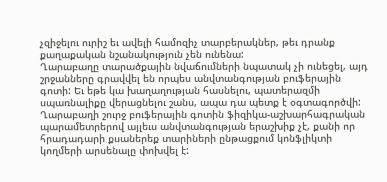չզիջելու ուրիշ եւ ավելի համոզիչ տարբերակներ, թեւ դրանք քաղաքական նշանակություն չեն ունենա:
Ղարաբաղը տարածքային նվաճումների նպատակ չի ունեցել, այդ շրջանները գրավվել են որպես անվտանգության բուֆերային գոտի: Եւ եթե կա խաղաղության հասնելու, պատերազմի սպառնալիքը վերացնելու շանս, ապա դա պետք է օգտագործվի: Ղարաբաղի շուրջ բուֆերային գոտին ֆիզիկա-աշխարհագրական պարամետրերով այլեւս անվտանգության երաշխիք չէ, քանի որ հրադադարի քսաներեք տարիների ընթացքում կոնֆլիկտի կողմերի արսենալը փոխվել է: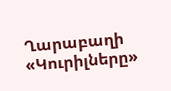Ղարաբաղի «Կուրիլները»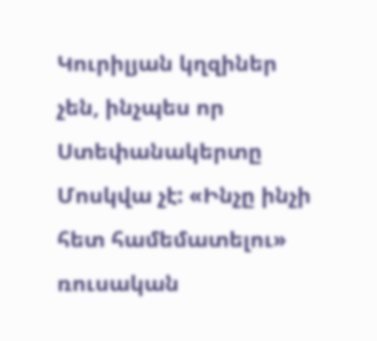Կուրիլյան կղզիներ չեն, ինչպես որ Ստեփանակերտը Մոսկվա չէ: «Ինչը ինչի հետ համեմատելու» ռուսական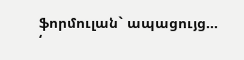ֆորմուլան` ապացույց…
‘